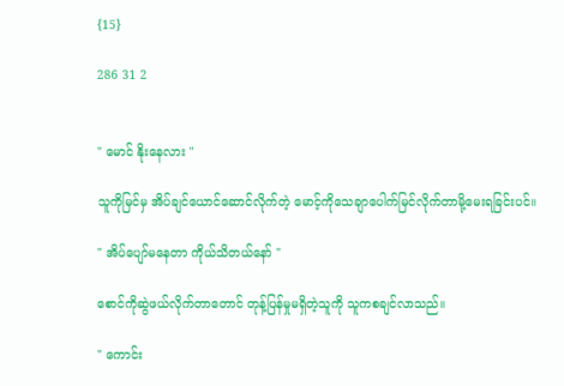{15}

286 31 2


" မောင် နိုးနေလား "

သူကိုမြင်မှ အိပ်ချင်ယောင်ဆောင်လိုက်တဲ့ မောင့်ကိုသေချာပေါက်မြင်လိုက်တာမို့မေးရခြင်းပင်။

" အိပ်ပျော်မနေတာ ကိုယ်သိတယ်နော် "

စောင်ကိုဆွဲဖယ်လိုက်တာတောင် တုန့်ပြန်မှုမရှိတဲ့သူကို သူကစချင်လာသည်။

" ကောင်း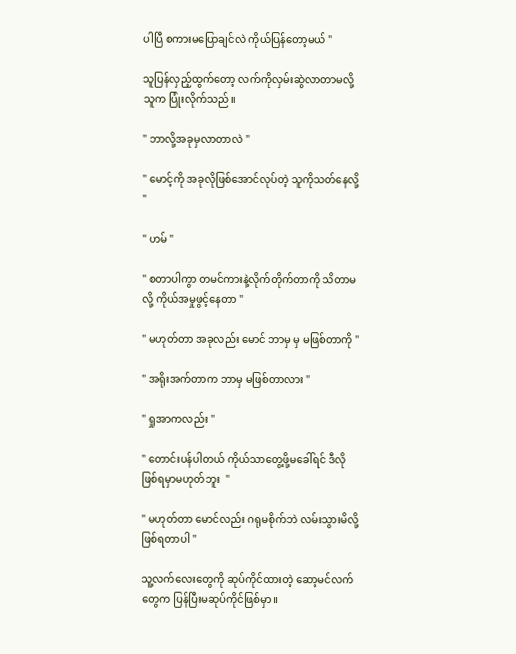ပါပြီ စကားမပြောချင်လဲ ကိုယ်ပြန်တော့မယ် "

သူပြန်လှည့်ထွက်တော့ လက်ကိုလှမ်းဆွဲလာတာမလို့ သူက ပြုံးလိုက်သည်။

" ဘာလို့အခုမှလာတာလဲ "

" မောင့်ကို အခုလိုဖြစ်အောင်လုပ်တဲ့ သူကိုသတ်နေလို့ "

" ဟမ် "

" စတာပါကွာ တမင်ကားနဲ့လိုက်တိုက်တာကို သိတာမလို့ ကိုယ်အမှုဖွင့်နေတာ "

" မဟုတ်တာ အခုလည်း မောင် ဘာမှ မှ မဖြစ်တာကို "

" အရိုးအက်တာက ဘာမှ မဖြစ်တာလား "

" ရှုအာကလည်း "

" တောင်းပန်ပါတယ် ကိုယ်သာတွေ့ဖို့မခေါ်ရင် ဒီလိုဖြစ်ရမှာမဟုတ်ဘူး  "

" မဟုတ်တာ မောင်လည်း ဂရုမစိုက်ဘဲ လမ်းသွားမိလို့ဖြစ်ရတာပါ "

သူ့လက်လေးတွေကို ဆုပ်ကိုင်ထားတဲ့ ဆော့မင်လက်တွေက ပြန်ပြီးမဆုပ်ကိုင်ဖြစ်မှာ။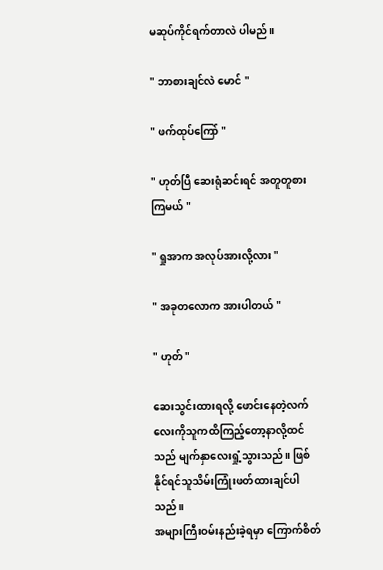မဆုပ်ကိုင်ရက်တာလဲ ပါမည်။

" ဘာစားချင်လဲ မောင် "

" ဖက်ထုပ်ကြော် "

" ဟုတ်ပြီ ဆေးရုံဆင်းရင် အတူတူစားကြမယ် "

" ရှုအာက အလုပ်အားလို့လား "

" အခုတလောက အားပါတယ် "

" ဟုတ် "

ဆေးသွင်းထားရလို့ ဖောင်းနေတဲ့လက်လေးကိုသူကထိကြည့်တော့နာလို့ထင်သည် မျက်နှာလေးရှုံ့သွားသည်။ ဖြစ်နိုင်ရင်သူသိမ်းကြုံးဖတ်ထားချင်ပါသည်။
အများကြီးဝမ်းနည်းခဲ့ရမှာ ကြောက်စိတ်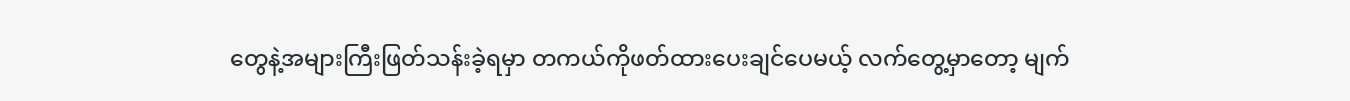တွေနဲ့အများကြီးဖြတ်သန်းခဲ့ရမှာ တကယ်ကိုဖတ်ထားပေးချင်ပေမယ့် လက်တွေ့မှာတော့ မျက်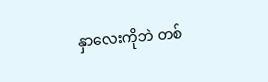နှာလေးကိုဘဲ တစ်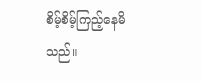စိမ့်စိမ့်ကြည့်နေမိသည်။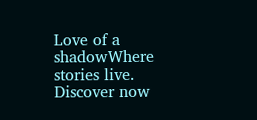Love of a shadowWhere stories live. Discover now